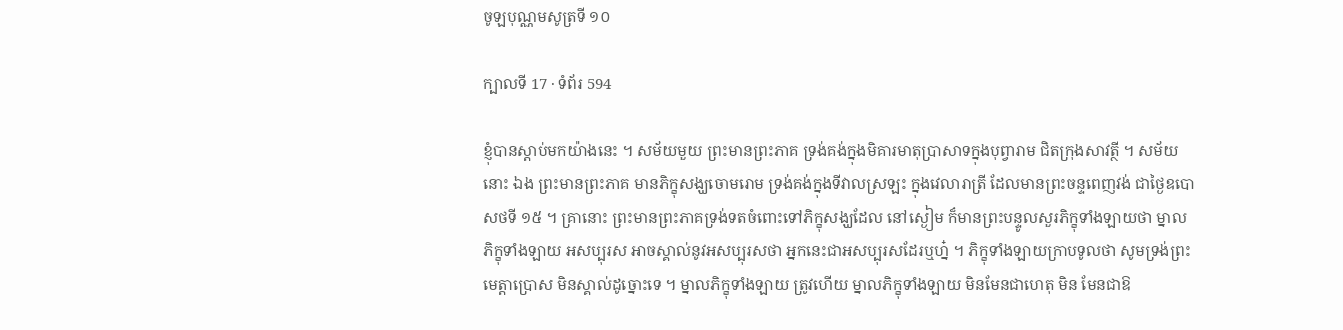ចូឡបុណ្ណមសូត្រទី ១០

ក្បាលទី 17 · ទំព័រ 594

ខ្ញុំបានស្តាប់មកយ៉ាងនេះ ។ សម័យមួយ ព្រះមានព្រះភាគ ទ្រង់គង់ក្នុងមិគារមាតុប្រាសាទក្នុងបុព្វារាម ជិតក្រុងសាវត្ថី ។ សម័យនោះ ឯង ព្រះមានព្រះភាគ មានភិក្ខុសង្ឃចោមរោម ទ្រង់គង់ក្នុងទីវាលស្រឡះ ក្នុងវេលារាត្រី ដែលមានព្រះចន្ទពេញវង់ ជាថ្ងៃឧបោសថទី ១៥ ។ គ្រានោះ ព្រះមានព្រះភាគទ្រង់ទតចំពោះទៅភិក្ខុសង្ឃដែល នៅស្ងៀម ក៏មានព្រះបន្ទូលសួរភិក្ខុទាំងឡាយថា ម្នាលភិក្ខុទាំងឡាយ អសប្បុរស អាចស្គាល់នូវអសប្បុរសថា អ្នកនេះជាអសប្បុរសដែរឬហ្ន៎ ។ ភិក្ខុទាំងឡាយក្រាបទូលថា សូមទ្រង់ព្រះមេត្តាប្រោស មិនស្គាល់ដូច្នោះទេ ។ ម្នាលភិក្ខុទាំងឡាយ ត្រូវហើយ ម្នាលភិក្ខុទាំងឡាយ មិនមែនជាហេតុ មិន មែនជាឱ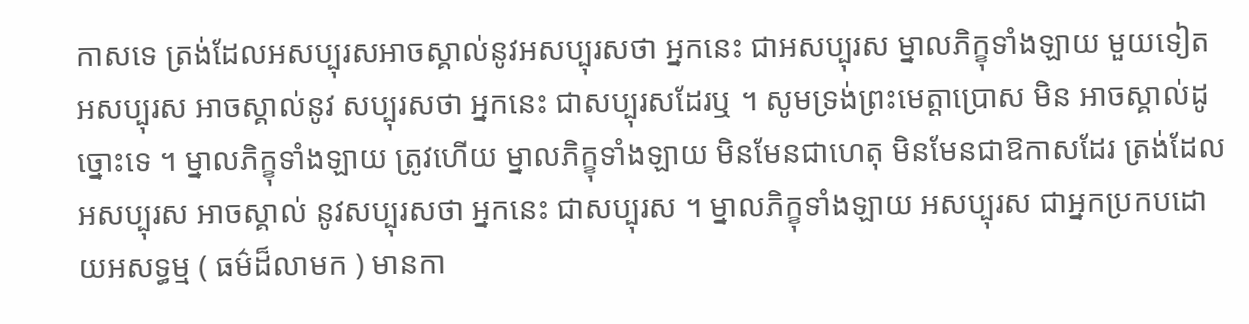កាសទេ ត្រង់ដែលអសប្បុរសអាចស្គាល់នូវអសប្បុរសថា អ្នកនេះ ជាអសប្បុរស ម្នាលភិក្ខុទាំងឡាយ មួយទៀត អសប្បុរស អាចស្គាល់នូវ សប្បុរសថា អ្នកនេះ ជាសប្បុរសដែរឬ ។ សូមទ្រង់ព្រះមេត្តាប្រោស មិន អាចស្គាល់ដូច្នោះទេ ។ ម្នាលភិក្ខុទាំងឡាយ ត្រូវហើយ ម្នាលភិក្ខុទាំងឡាយ មិនមែនជាហេតុ មិនមែនជាឱកាសដែរ ត្រង់ដែលអសប្បុរស អាចស្គាល់ នូវសប្បុរសថា អ្នកនេះ ជាសប្បុរស ។ ម្នាលភិក្ខុទាំងឡាយ អសប្បុរស ជាអ្នកប្រកបដោយអសទ្ធម្ម ( ធម៌ដ៏លាមក ) មានកា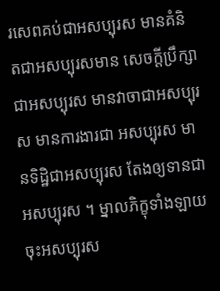រសេពគប់ជាអសប្បុរស មានគំនិតជាអសប្បុរសមាន សេចក្តីប្រឹក្សាជាអសប្បុរស មានវាចាជាអសប្បុរស មានការងារជា អសប្បុរស មានទិដ្ឋិជាអសប្បុរស តែងឲ្យទានជាអសប្បុរស ។ ម្នាលភិក្ខុទាំងឡាយ ចុះអសប្បុរស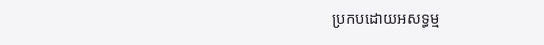ប្រកបដោយអសទ្ធម្ម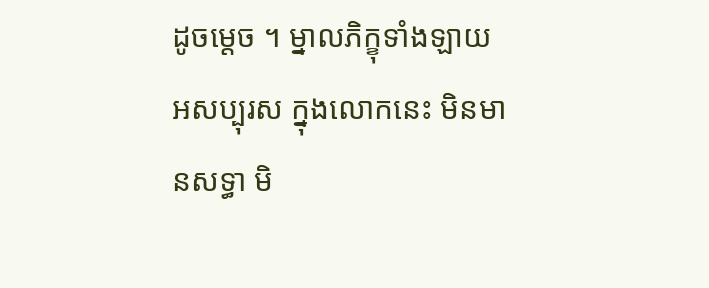ដូចម្តេច ។ ម្នាលភិក្ខុទាំងឡាយ អសប្បុរស ក្នុងលោកនេះ មិនមានសទ្ធា មិ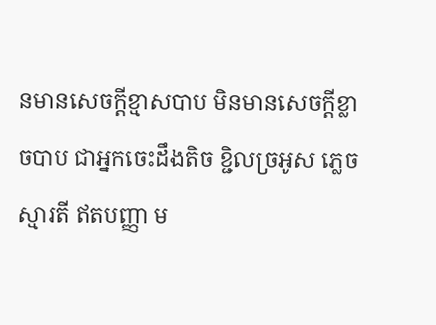នមានសេចក្តីខ្មាសបាប មិនមានសេចក្តីខ្លាចបាប ជាអ្នកចេះដឹងតិច ខ្ជិលច្រអូស ភ្លេចស្មារតី ឥតបញ្ញា ម